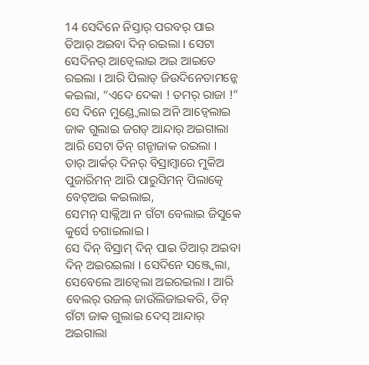14 ସେଦିନେ ନିସ୍ତାର୍ ପରବର୍ ପାଇ ତିଆର୍ ଅଇବା ଦିନ୍ ରଇଲା । ସେଟା ସେଦିନର୍ ଆଡ୍ବେଲାଇ ଅଇ ଆଇତେ ରଇଲା । ଆରି ପିଲାତ୍ ଜିଉଦିନେତାମନ୍କେ କଇଲା, “ଏଦେ ଦେକା ! ତମର୍ ରାଜା !”
ସେ ଦିନେ ମୁଣ୍ଡ୍ବେଲାଇ ଅନି ଆଡ୍ବେଲାଇ ଜାକ ଗୁଲାଇ ଜଗତ୍ ଆନ୍ଦାର୍ ଅଇଗାଲା ଆରି ସେଟା ତିନ୍ ଗନ୍ଟାଜାକ ରଇଲା ।
ତାର୍ ଆର୍କର୍ ଦିନର୍ ବିସ୍ରାମ୍ବାରେ ମୁକିଅ ପୁଜାରିମନ୍ ଆରି ପାରୁସିମନ୍ ପିଲାତ୍କେ ବେଟ୍ଅଇ କଇଲାଇ,
ସେମନ୍ ସାକ୍ଲିଆ ନ ଗଁଟା ବେଲାଇ ଜିସୁକେ କୁର୍ସେ ଚଗାଇଲାଇ ।
ସେ ଦିନ୍ ବିସ୍ରାମ୍ ଦିନ୍ ପାଇ ତିଆର୍ ଅଇବା ଦିନ୍ ଅଇରଇଲା । ସେଦିନେ ସଞ୍ଜ୍ବେଲା,
ସେବେଲେ ଆଡ୍ବେଲା ଅଇରଇଲା । ଆରି ବେଲର୍ ଉଜଲ୍ ଜାଉଁଲିଜାଇକରି, ତିନ୍ ଗଁଟା ଜାକ ଗୁଲାଇ ଦେସ୍ ଆନ୍ଦାର୍ ଅଇଗାଲା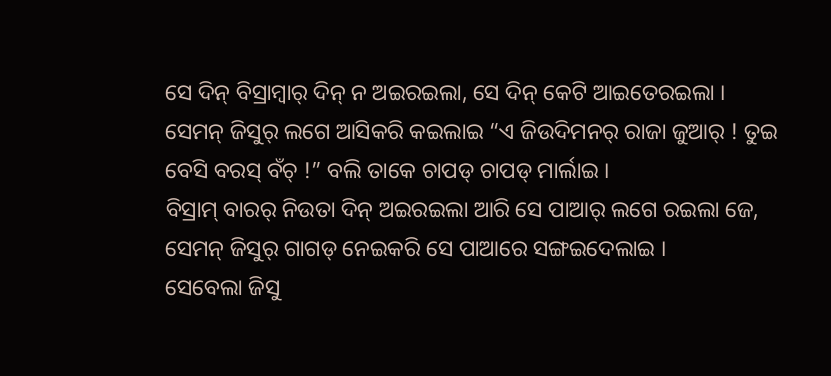ସେ ଦିନ୍ ବିସ୍ରାମ୍ବାର୍ ଦିନ୍ ନ ଅଇରଇଲା, ସେ ଦିନ୍ କେଟି ଆଇତେରଇଲା ।
ସେମନ୍ ଜିସୁର୍ ଲଗେ ଆସିକରି କଇଲାଇ “ଏ ଜିଉଦିମନର୍ ରାଜା ଜୁଆର୍ ! ତୁଇ ବେସି ବରସ୍ ବଁଚ୍ !” ବଲି ତାକେ ଚାପଡ୍ ଚାପଡ୍ ମାର୍ଲାଇ ।
ବିସ୍ରାମ୍ ବାରର୍ ନିଉତା ଦିନ୍ ଅଇରଇଲା ଆରି ସେ ପାଆର୍ ଲଗେ ରଇଲା ଜେ, ସେମନ୍ ଜିସୁର୍ ଗାଗଡ୍ ନେଇକରି ସେ ପାଆରେ ସଙ୍ଗଇଦେଲାଇ ।
ସେବେଲା ଜିସୁ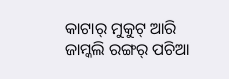କାଟାର୍ ମୁକୁଟ୍ ଆରି ଜାମ୍କଲି ରଙ୍ଗର୍ ପଚିଆ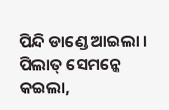ପିନ୍ଦି ଡାଣ୍ଡେ ଆଇଲା । ପିଲାତ୍ ସେମନ୍କେ କଇଲା,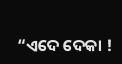“ଏଦେ ଦେକା !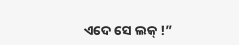ଏଦେ ସେ ଲକ୍ !”